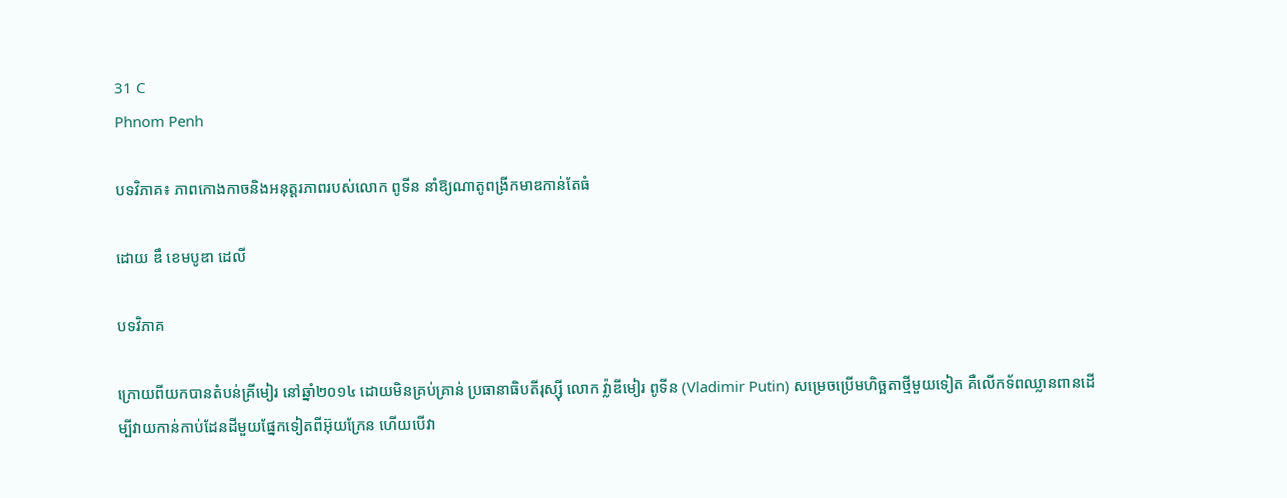31 C
Phnom Penh

បទវិភាគ៖ ភាពកោងកាចនិងអនុត្តរភាពរបស់លោក ពូទីន នាំឱ្យណាតូពង្រីកមាឌកាន់តែធំ

ដោយ ឌឹ ខេមបូឌា ដេលី

បទវិភាគ

ក្រោយពីយកបានតំបន់គ្រីមៀរ នៅឆ្នាំ២០១៤ ដោយមិនគ្រប់គ្រាន់ ប្រធានាធិបតីរុស្ស៊ី លោក វ៉្លាឌីមៀរ ពូទីន (Vladimir Putin) សម្រេចប្រើមហិច្ឆតាថ្មីមួយទៀត គឺលើកទ័ពឈ្លានពានដើម្បីវាយកាន់កាប់ដែនដីមួយផ្នែកទៀតពីអ៊ុយក្រែន ហើយបើវា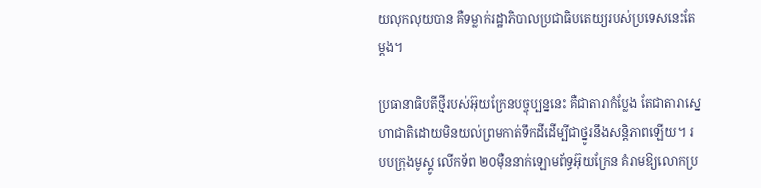យលុកលុយបាន គឺទម្លាក់រដ្ឋាភិបាលប្រជាធិបតេយ្យរបស់ប្រទេសនេះតែម្ដង។

ប្រធានាធិបតីថ្មីរបស់អ៊ុយក្រែនបច្ចុប្បន្ននេះ គឺជាតារាកំប្លែង តែជាតារាស្នេហាជាតិដោយមិនយល់ព្រមកាត់ទឹកដីដើម្បីជាថ្នូរនឹងសន្តិភាពឡើយ។ របបក្រុងមូស្គូ លើកទ័ព ២០ម៉ឺននាក់ឡោមព័ទ្ធអ៊ុយក្រែន គំរាមឱ្យលោកប្រ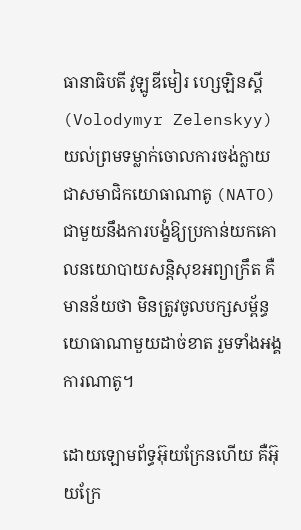ធានាធិបតី វូឡូឌីមៀរ ហ្សេឡិនស្គី (Volodymyr Zelenskyy) យល់ព្រមទម្លាក់ចោលការចង់ក្លាយជាសមាជិកយោធាណាតូ (NATO) ជាមួយនឹងការបង្ខំឱ្យប្រកាន់យកគោលនយោបាយសន្តិសុខអព្យាក្រឹត គឺមានន័យថា មិនត្រូវចូលបក្សសម្ព័ន្ធយោធាណាមួយដាច់ខាត រួមទាំងអង្គការណាតូ។

ដោយឡោមព័ទ្ធអ៊ុយក្រែនហើយ គឺអ៊ុយក្រែ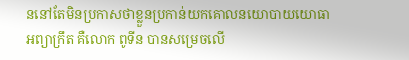ននៅតែមិនប្រកាសថាខ្លួនប្រកាន់យកគោលនយោបាយយោធាអព្យាក្រឹត គឺលោក ពូទីន បានសម្រេចលើ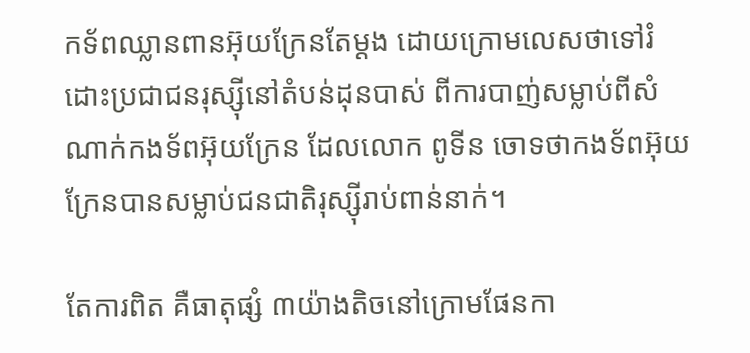កទ័ពឈ្លានពានអ៊ុយក្រែនតែម្ដង ដោយក្រោមលេសថាទៅរំដោះប្រជាជនរុស្ស៊ីនៅតំបន់ដុនបាស់ ពីការបាញ់សម្លាប់ពីសំណាក់កងទ័ពអ៊ុយក្រែន ដែលលោក ពូទីន ចោទថាកងទ័ពអ៊ុយក្រែនបានសម្លាប់ជនជាតិរុស្ស៊ីរាប់ពាន់នាក់។

តែការពិត គឺធាតុផ្សំ ៣យ៉ាងតិចនៅក្រោមផែនកា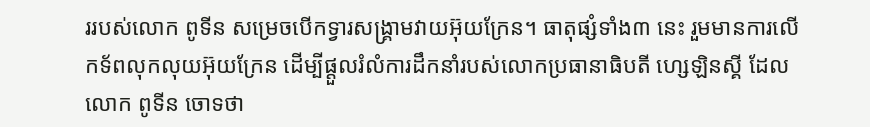ររបស់លោក ពូទីន សម្រេចបើកទ្វារសង្គ្រាមវាយអ៊ុយក្រែន។ ធាតុផ្សំទាំង៣ នេះ រួមមានការលើកទ័ពលុកលុយអ៊ុយក្រែន ដើម្បីផ្ដួលរំលំការដឹកនាំរបស់លោកប្រធានាធិបតី ហ្សេឡិនស្គី ដែលលោក ពូទីន ចោទថា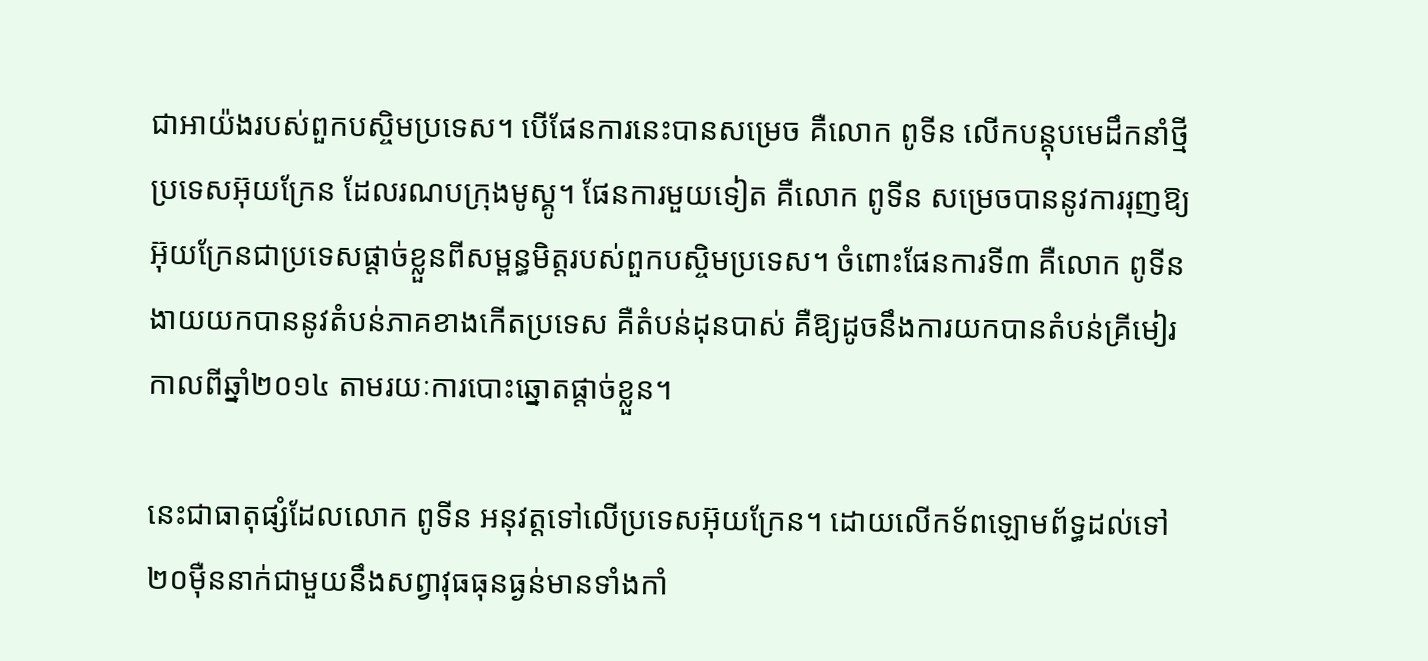ជាអាយ៉ងរបស់ពួកបស្ចិមប្រទេស។ បើផែនការនេះបានសម្រេច គឺលោក ពូទីន លើកបន្តុបមេដឹកនាំថ្មីប្រទេសអ៊ុយក្រែន ដែលរណបក្រុងមូស្គូ។ ផែនការមួយទៀត គឺលោក ពូទីន សម្រេចបាននូវការរុញឱ្យអ៊ុយក្រែនជាប្រទេសផ្ដាច់ខ្លួនពីសម្ពន្ធមិត្តរបស់ពួកបស្ចិមប្រទេស។ ចំពោះផែនការទី៣ គឺលោក ពូទីន ងាយយកបាននូវតំបន់ភាគខាងកើតប្រទេស គឺតំបន់ដុនបាស់ គឺឱ្យដូចនឹងការយកបានតំបន់គ្រីមៀរ កាលពីឆ្នាំ២០១៤ តាមរយៈការបោះឆ្នោតផ្ដាច់ខ្លួន។

នេះជាធាតុផ្សំដែលលោក ពូទីន អនុវត្តទៅលើប្រទេសអ៊ុយក្រែន។ ដោយលើកទ័ពឡោមព័ទ្ធដល់ទៅ ២០ម៉ឺននាក់ជាមួយនឹងសព្វាវុធធុនធ្ងន់មានទាំងកាំ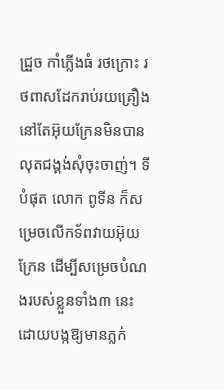ជ្រួច កាំភ្លើងធំ រថក្រោះ រថពាសដែករាប់រយគ្រឿង នៅតែអ៊ុយក្រែនមិនបានលុតជង្គង់សុំចុះចាញ់។ ទីបំផុត លោក ពូទីន ក៏សម្រេចលើកទ័ពវាយអ៊ុយក្រែន ដើម្បីសម្រេចបំណងរបស់ខ្លួនទាំង៣ នេះ ដោយបង្កឱ្យមានភ្លក់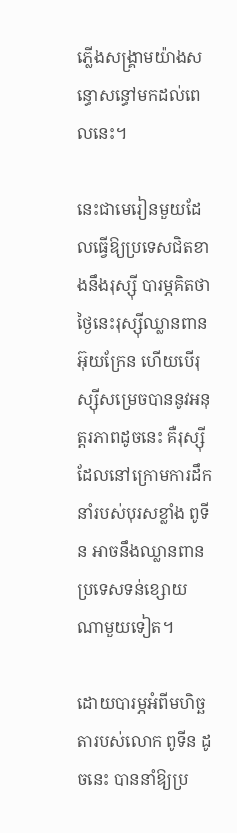ភ្លើងសង្គ្រាមយ៉ាងសន្ធោសន្ធៅមកដល់ពេលនេះ។

នេះជាមេរៀនមួយដែលធ្វើឱ្យប្រទេសជិតខាងនឹងរុស្ស៊ី បារម្ភគិតថា ថ្ងៃនេះរុស្ស៊ីឈ្លានពានអ៊ុយក្រែន ហើយបើរុស្ស៊ីសម្រេចបាននូវអនុត្តរភាពដូចនេះ គឺរុស្ស៊ីដែលនៅក្រោមការដឹកនាំរបស់បុរសខ្លាំង ពូទីន អាចនឹងឈ្លានពានប្រទេសទន់ខ្សោយណាមួយទៀត។

ដោយបារម្ភអំពីមហិច្ឆតារបស់លោក ពូទីន ដូចនេះ បាននាំឱ្យប្រ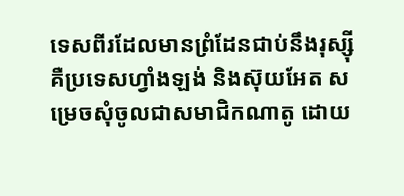ទេសពីរដែលមានព្រំដែនជាប់នឹងរុស្ស៊ី គឺប្រទេសហ្វាំងឡង់ និងស៊ុយអែត សម្រេចសុំចូលជាសមាជិកណាតូ ដោយ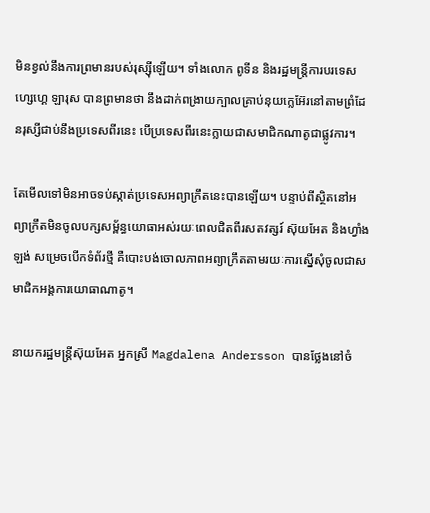មិនខ្វល់នឹងការព្រមានរបស់រុស្ស៊ីឡើយ។ ទាំងលោក ពូទីន និងរដ្ឋមន្ត្រីការបរទេស ហ្សេហ្គេ ឡារុស បានព្រមានថា នឹងដាក់ពង្រាយក្បាលគ្រាប់នុយក្លេអ៊ែរនៅតាមព្រំដែនរុស្សីជាប់នឹងប្រទេសពីរនេះ បើប្រទេសពីរនេះក្លាយជាសមាជិកណាតូជាផ្លូវការ។

តែមើលទៅមិនអាចទប់ស្កាត់ប្រទេសអព្យាក្រឹតនេះបានឡើយ។ បន្ទាប់ពីស្ថិតនៅអព្យាក្រឹតមិនចូលបក្សសម្ព័ន្ធយោធាអស់រយៈពេលជិតពីរសតវត្សរ៍ ស៊ុយអែត និងហ្វាំងឡង់ សម្រេចបើកទំព័រថ្មី គឺបោះបង់ចោលភាពអព្យាក្រឹតតាមរយៈការស្នើសុំចូលជាសមាជិកអង្គការយោធាណាតូ។

នាយករដ្ឋមន្ត្រីស៊ុយអែត អ្នកស្រី Magdalena Andersson បានថ្លែងនៅចំ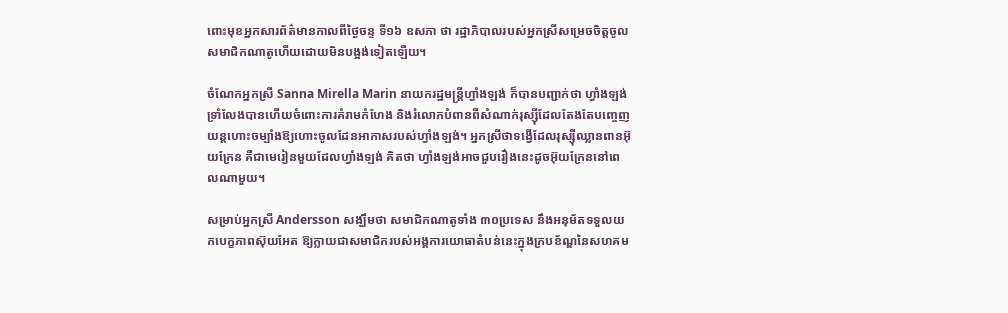ពោះមុខអ្នកសារព័ត៌មានកាលពីថ្ងៃចន្ទ ទី១៦ ឧសភា ថា រដ្ឋាភិបាលរបស់អ្នកស្រីសម្រេចចិត្តចូលសមាជិកណាតូហើយដោយមិនបង្អង់ទៀតឡើយ។

ចំណែកអ្នកស្រី Sanna Mirella Marin នាយករដ្ឋមន្ត្រីហ្វាំងឡង់ ក៏បានបញ្ជាក់ថា ហ្វាំងឡង់ទ្រាំលែងបានហើយចំពោះការគំរាមកំហែង និងរំលោភបំពានពីសំណាក់រុស្ស៊ីដែលតែងតែបញ្ចេញយន្តហោះចម្បាំងឱ្យហោះចូលដែនអាកាសរបស់ហ្វាំងឡង់។ អ្នកស្រីថាទង្វើដែលរុស្ស៊ីឈ្លានពានអ៊ុយក្រែន គឺជាមេរៀនមួយដែលហ្វាំងឡង់ គិតថា ហ្វាំងឡង់អាចជួបរឿងនេះដូចអ៊ុយក្រែននៅពេលណាមួយ។

សម្រាប់អ្នកស្រី Andersson សង្ឃឹមថា សមាជិកណាតូទាំង ៣០ប្រទេស នឹងអនុម័តទទួលយកបេក្ខភាពស៊ុយអែត ឱ្យក្លាយជាសមាជិករបស់អង្គការយោធាតំបន់នេះក្នុងក្របខ័ណ្ឌនៃសហគម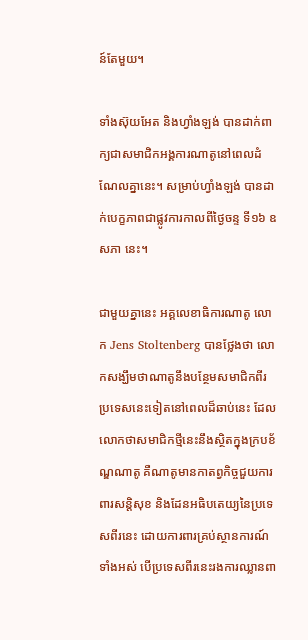ន៍តែមួយ។

ទាំងស៊ុយអែត និងហ្វាំងឡង់ បានដាក់ពាក្យជាសមាជិកអង្គការណាតូនៅពេលដំណែលគ្នានេះ។ សម្រាប់ហ្វាំងឡង់ បានដាក់បេក្ខភាពជាផ្លូវការកាលពីថ្ងៃចន្ទ ទី១៦ ឧសភា នេះ។

ជាមួយគ្នានេះ អគ្គលេខាធិការណាតូ លោក Jens Stoltenberg បានថ្លែងថា លោកសង្ឃឹមថាណាតូនឹងបន្ថែមសមាជិកពីរប្រទេសនេះទៀតនៅពេលដ៏ឆាប់នេះ ដែលលោកថាសមាជិកថ្មីនេះនឹងស្ថិតក្នុងក្របខ័ណ្ឌណាតូ គឺណាតូមានកាតព្វកិច្ចជួយការពារសន្តិសុខ និងដែនអធិបតេយ្យនៃប្រទេសពីរនេះ ដោយការពារគ្រប់ស្ថានការណ៍ទាំងអស់ បើប្រទេសពីរនេះរងការឈ្លានពា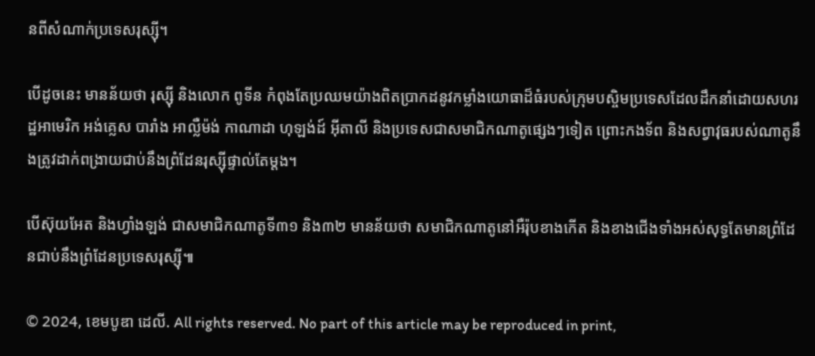នពីសំណាក់ប្រទេសរុស្ស៊ី។

បើដូចនេះ មានន័យថា រុស្ស៊ី និងលោក ពូទីន កំពុងតែប្រឈមយ៉ាងពិតប្រាកដនូវកម្លាំងយោធាដ៏ធំរបស់ក្រុមបស្ចិមប្រទេសដែលដឹកនាំដោយសហរដ្ឋអាមេរិក អង់គ្លេស បារាំង អាល្លឺម៉ង់ កាណាដា ហុឡង់ដ៍ អ៊ីតាលី និងប្រទេសជាសមាជិកណាតូផ្សេងៗទៀត ព្រោះកងទ័ព និងសព្វាវុធរបស់ណាតូនឹងត្រូវដាក់ពង្រាយជាប់នឹងព្រំដែនរុស្ស៊ីផ្ទាល់តែម្ដង។

បើស៊ុយអែត និងហ្វាំងឡង់ ជាសមាជិកណាតូទី៣១ និង៣២ មានន័យថា សមាជិកណាតូនៅអឺរ៉ុបខាងកើត និងខាងជើងទាំងអស់សុទ្ធតែមានព្រំដែនជាប់នឹងព្រំដែនប្រទេសរុស្ស៊ី៕

© 2024, ខេមបូឌា ដេលី. All rights reserved. No part of this article may be reproduced in print,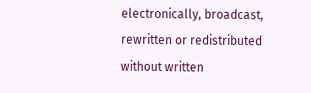electronically, broadcast, rewritten or redistributed without written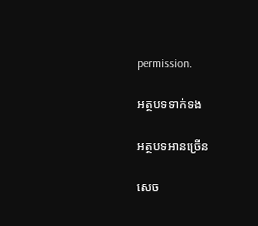permission.

អត្ថបទទាក់ទង

អត្ថបទអានច្រើន

សេច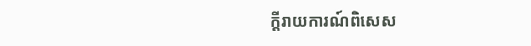ក្ដីរាយការណ៍ពិសេស